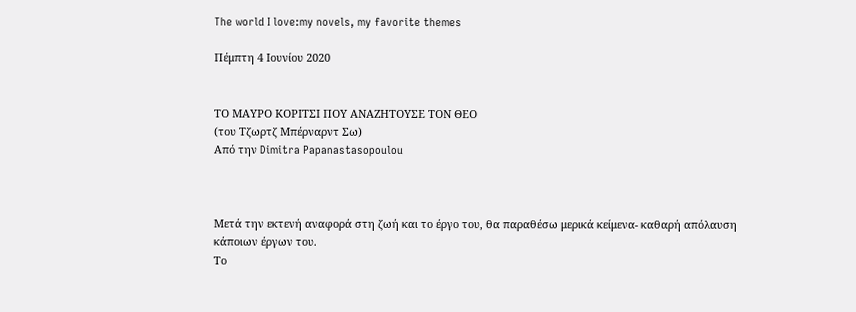The world I love:my novels, my favorite themes

Πέμπτη 4 Ιουνίου 2020


ΤΟ ΜΑΥΡΟ ΚΟΡΙΤΣΙ ΠΟΥ ΑΝΑΖΗΤΟΥΣΕ ΤΟΝ ΘΕΟ
(του Τζωρτζ Μπέρναρντ Σω)
Από την Dimitra Papanastasopoulou



Μετά την εκτενή αναφορά στη ζωή και το έργο του, θα παραθέσω μερικά κείμενα- καθαρή απόλαυση κάποιων έργων του.
Το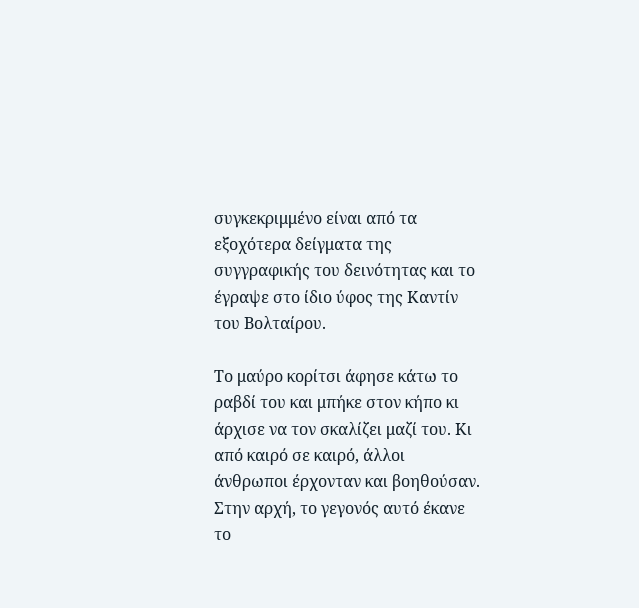συγκεκριμμένο είναι από τα εξοχότερα δείγματα της συγγραφικής του δεινότητας και το έγραψε στο ίδιο ύφος της Καντίν του Βολταίρου.

Το μαύρο κορίτσι άφησε κάτω το ραβδί του και μπήκε στον κήπο κι άρχισε να τον σκαλίζει μαζί του. Κι από καιρό σε καιρό, άλλοι άνθρωποι έρχονταν και βοηθούσαν. Στην αρχή, το γεγονός αυτό έκανε το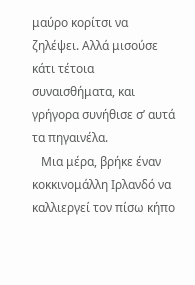μαύρο κορίτσι να ζηλέψει. Αλλά μισούσε κάτι τέτοια συναισθήματα, και γρήγορα συνήθισε σ’ αυτά τα πηγαινέλα.
   Μια μέρα, βρήκε έναν κοκκινομάλλη Ιρλανδό να καλλιεργεί τον πίσω κήπο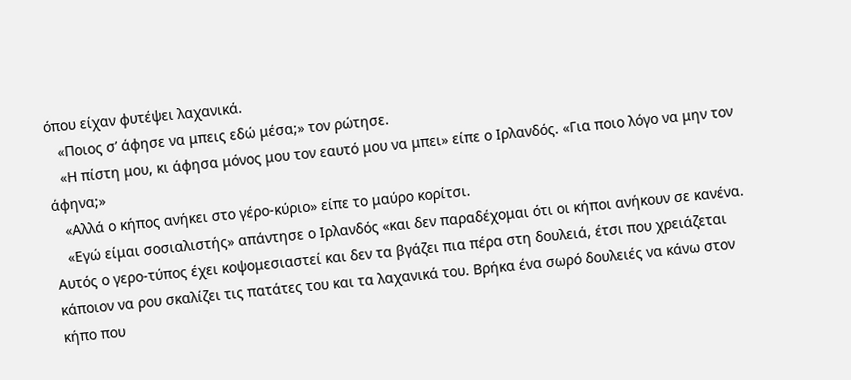όπου είχαν φυτέψει λαχανικά.
   «Ποιος σ’ άφησε να μπεις εδώ μέσα;» τον ρώτησε.
   «Η πίστη μου, κι άφησα μόνος μου τον εαυτό μου να μπει» είπε ο Ιρλανδός. «Για ποιο λόγο να μην τον άφηνα;»
   «Αλλά ο κήπος ανήκει στο γέρο-κύριο» είπε το μαύρο κορίτσι.
   «Εγώ είμαι σοσιαλιστής» απάντησε ο Ιρλανδός «και δεν παραδέχομαι ότι οι κήποι ανήκουν σε κανένα. Αυτός ο γερο-τύπος έχει κοψομεσιαστεί και δεν τα βγάζει πια πέρα στη δουλειά, έτσι που χρειάζεται κάποιον να ρου σκαλίζει τις πατάτες του και τα λαχανικά του. Βρήκα ένα σωρό δουλειές να κάνω στον κήπο που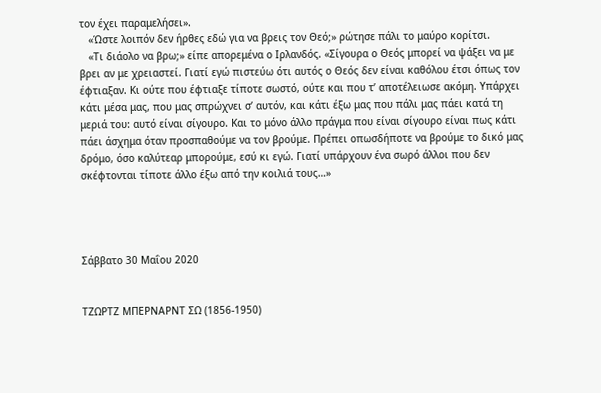τον έχει παραμελήσει».
   «Ώστε λοιπόν δεν ήρθες εδώ για να βρεις τον Θεό;» ρώτησε πάλι το μαύρο κορίτσι.
   «Τι διάολο να βρω;» είπε απορεμένα ο Ιρλανδός. «Σίγουρα ο Θεός μπορεί να ψάξει να με βρει αν με χρειαστεί. Γιατί εγώ πιστεύω ότι αυτός ο Θεός δεν είναι καθόλου έτσι όπως τον έφτιαξαν. Κι ούτε που έφτιαξε τίποτε σωστό, ούτε και που τ’ αποτέλειωσε ακόμη. Υπάρχει κάτι μέσα μας, που μας σπρώχνει σ’ αυτόν, και κάτι έξω μας που πάλι μας πάει κατά τη μεριά του: αυτό είναι σίγουρο. Και το μόνο άλλο πράγμα που είναι σίγουρο είναι πως κάτι πάει άσχημα όταν προσπαθούμε να τον βρούμε. Πρέπει οπωσδήποτε να βρούμε το δικό μας δρόμο, όσο καλύτεαρ μπορούμε, εσύ κι εγώ. Γιατί υπάρχουν ένα σωρό άλλοι που δεν σκέφτονται τίποτε άλλο έξω από την κοιλιά τους…»




Σάββατο 30 Μαΐου 2020


ΤΖΩΡΤΖ ΜΠΕΡΝΑΡΝΤ ΣΩ (1856-1950)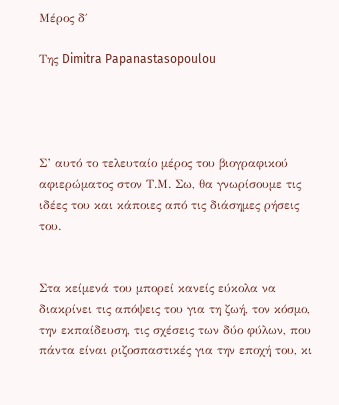Μέρος δ΄

Της Dimitra Papanastasopoulou




Σ’ αυτό το τελευταίο μέρος του βιογραφικού αφιερώματος στον Τ.Μ. Σω, θα γνωρίσουμε τις ιδέες του και κάποιες από τις διάσημες ρήσεις του.


Στα κείμενά του μπορεί κανείς εύκολα να διακρίνει τις απόψεις του για τη ζωή, τον κόσμο, την εκπαίδευση, τις σχέσεις των δύο φύλων, που πάντα είναι ριζοσπαστικές για την εποχή του, κι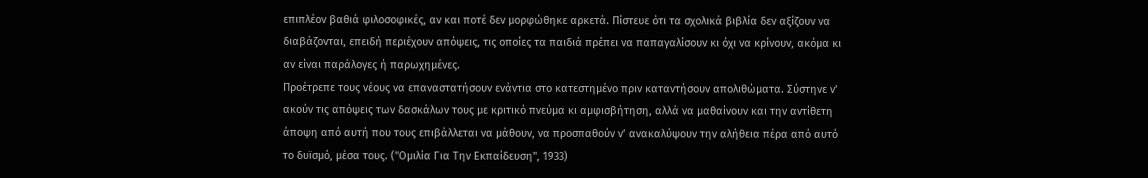επιπλέον βαθιά φιλοσοφικές, αν και ποτέ δεν μορφώθηκε αρκετά. Πίστευε ότι τα σχολικά βιβλία δεν αξίζουν να διαβάζονται, επειδή περιέχουν απόψεις, τις οποίες τα παιδιά πρέπει να παπαγαλίσουν κι όχι να κρίνουν, ακόμα κι αν είναι παράλογες ή παρωχημένες.
Προέτρεπε τους νέους να επαναστατήσουν ενάντια στο κατεστημένο πριν καταντήσουν απολιθώματα. Σύστηνε ν’ ακούν τις απόψεις των δασκάλων τους με κριτικό πνεύμα κι αμφισβήτηση, αλλά να μαθαίνουν και την αντίθετη άποψη από αυτή που τους επιβάλλεται να μάθουν, να προσπαθούν ν’ ανακαλύψουν την αλήθεια πέρα από αυτό το δυϊσμό, μέσα τους. ("Ομιλία Για Την Εκπαίδευση", 1933)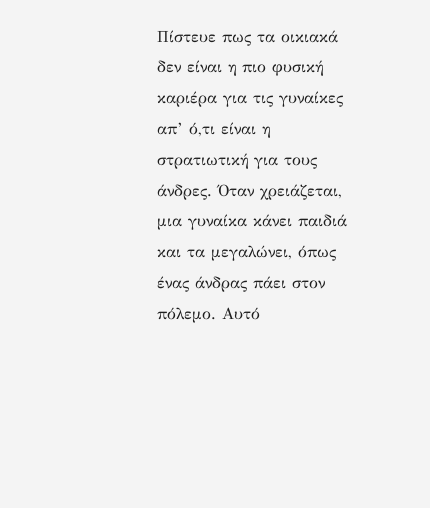Πίστευε πως τα οικιακά δεν είναι η πιο φυσική καριέρα για τις γυναίκες απ’ ό,τι είναι η στρατιωτική για τους άνδρες. Όταν χρειάζεται, μια γυναίκα κάνει παιδιά και τα μεγαλώνει, όπως ένας άνδρας πάει στον πόλεμο. Αυτό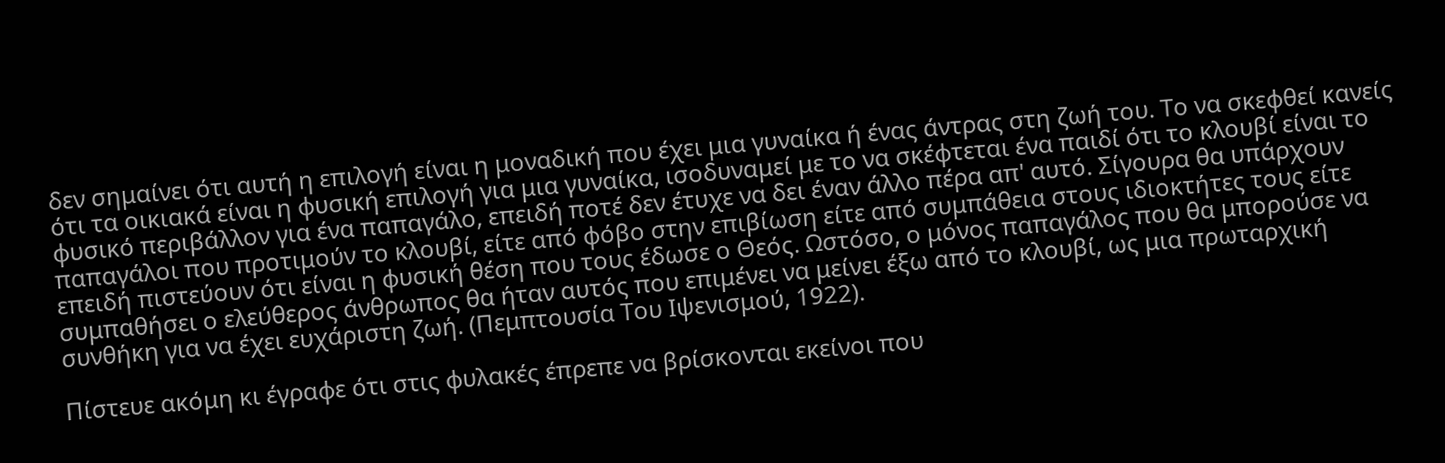δεν σημαίνει ότι αυτή η επιλογή είναι η μοναδική που έχει μια γυναίκα ή ένας άντρας στη ζωή του. Το να σκεφθεί κανείς ότι τα οικιακά είναι η φυσική επιλογή για μια γυναίκα, ισοδυναμεί με το να σκέφτεται ένα παιδί ότι το κλουβί είναι το φυσικό περιβάλλον για ένα παπαγάλο, επειδή ποτέ δεν έτυχε να δει έναν άλλο πέρα απ' αυτό. Σίγουρα θα υπάρχουν παπαγάλοι που προτιμούν το κλουβί, είτε από φόβο στην επιβίωση είτε από συμπάθεια στους ιδιοκτήτες τους είτε επειδή πιστεύουν ότι είναι η φυσική θέση που τους έδωσε ο Θεός. Ωστόσο, ο μόνος παπαγάλος που θα μπορούσε να συμπαθήσει ο ελεύθερος άνθρωπος θα ήταν αυτός που επιμένει να μείνει έξω από το κλουβί, ως μια πρωταρχική συνθήκη για να έχει ευχάριστη ζωή. (Πεμπτουσία Του Ιψενισμού, 1922).

Πίστευε ακόμη κι έγραφε ότι στις φυλακές έπρεπε να βρίσκονται εκείνοι που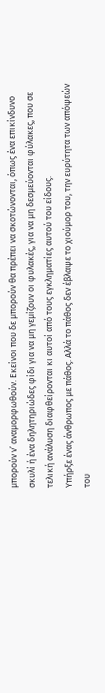μπορούν ν’ αναμορφωθούν. Εκείνοι που δε μπορούν θα πρέπει να σκοτώνονται, όπως ένα επικίνδυνο σκυλί ή ένα δηλητηριώδες φίδι για να μη γεμίζουν οι φυλακές, για να μη δεσμεύονται φύλακες, που σε τελική ανάλυση διαφθείρονται κι αυτοί από τους εγκληματίες αυτού του είδους.
Υπήρξε ένας άνθρωπος με πάθος. Αλλά το πάθος δεν έβλαψε το χιούμορ του, την ευρύτητα των απόψεών του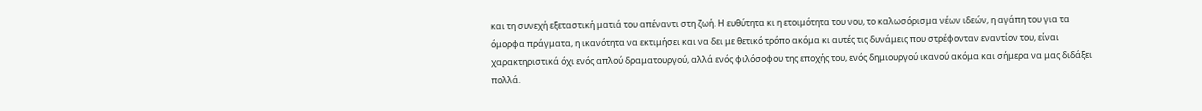και τη συνεχή εξεταστική ματιά του απέναντι στη ζωή. Η ευθύτητα κι η ετοιμότητα του νου, το καλωσόρισμα νέων ιδεών, η αγάπη του για τα όμορφα πράγματα, η ικανότητα να εκτιμήσει και να δει με θετικό τρόπο ακόμα κι αυτές τις δυνάμεις που στρέφονταν εναντίον του, είναι χαρακτηριστικά όχι ενός απλού δραματουργού, αλλά ενός φιλόσοφου της εποχής του, ενός δημιουργού ικανού ακόμα και σήμερα να μας διδάξει πολλά.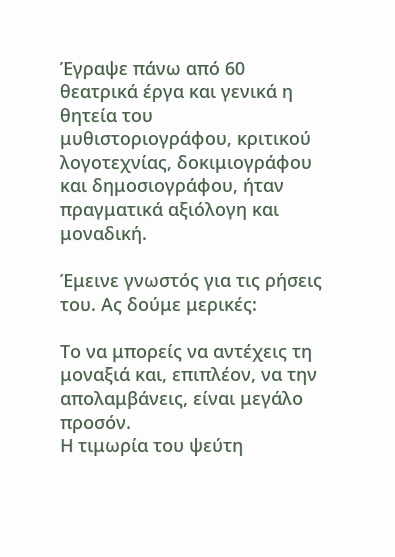Έγραψε πάνω από 60 θεατρικά έργα και γενικά η θητεία του μυθιστοριογράφου, κριτικού λογοτεχνίας, δοκιμιογράφου και δημοσιογράφου, ήταν πραγματικά αξιόλογη και μοναδική.

Έμεινε γνωστός για τις ρήσεις του. Ας δούμε μερικές:

Το να μπορείς να αντέχεις τη μοναξιά και, επιπλέον, να την απολαμβάνεις, είναι μεγάλο προσόν.
Η τιμωρία του ψεύτη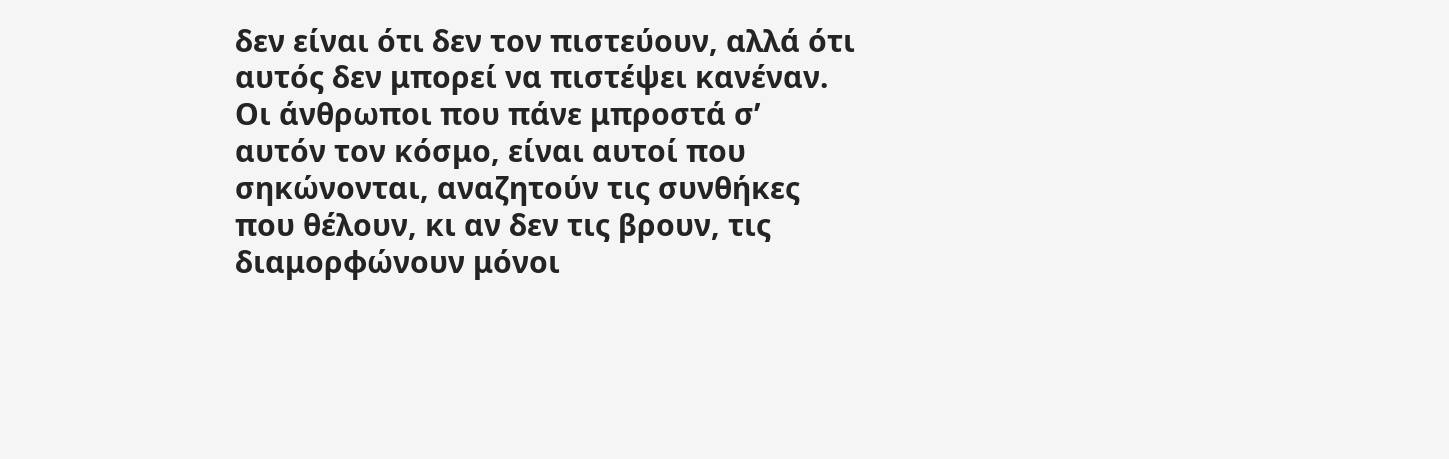δεν είναι ότι δεν τον πιστεύουν, αλλά ότι αυτός δεν μπορεί να πιστέψει κανέναν.
Οι άνθρωποι που πάνε μπροστά σ’ αυτόν τον κόσμο, είναι αυτοί που σηκώνονται, αναζητούν τις συνθήκες που θέλουν, κι αν δεν τις βρουν, τις διαμορφώνουν μόνοι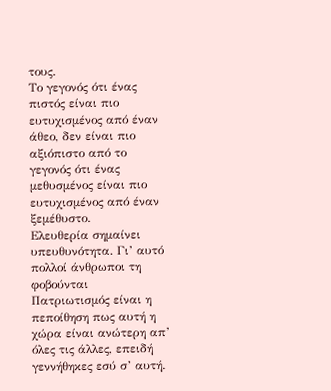τους.
Το γεγονός ότι ένας πιστός είναι πιο ευτυχισμένος από έναν άθεο, δεν είναι πιο αξιόπιστο από το γεγονός ότι ένας μεθυσμένος είναι πιο ευτυχισμένος από έναν ξεμέθυστο.
Ελευθερία σημαίνει υπευθυνότητα. Γι’ αυτό πολλοί άνθρωποι τη φοβούνται
Πατριωτισμός είναι η πεποίθηση πως αυτή η χώρα είναι ανώτερη απ’ όλες τις άλλες, επειδή γεννήθηκες εσύ σ’ αυτή.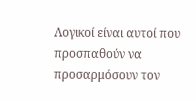Λογικοί είναι αυτοί που προσπαθούν να προσαρμόσουν τον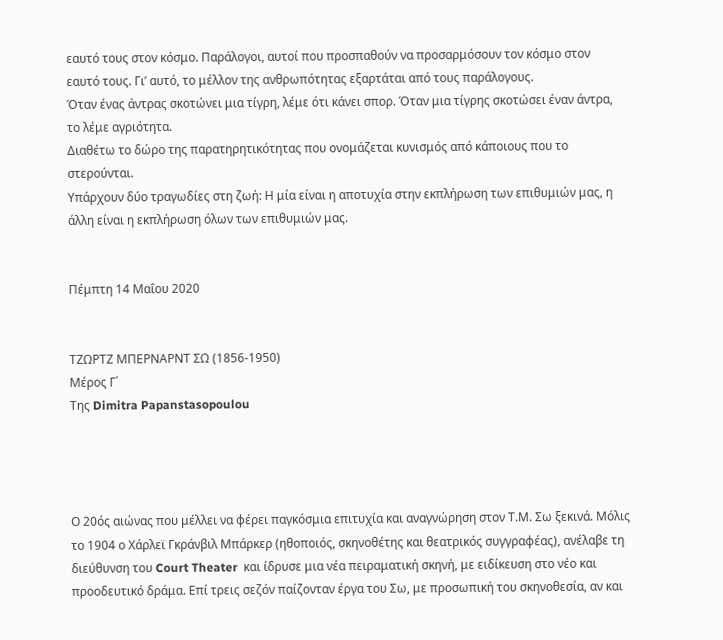εαυτό τους στον κόσμο. Παράλογοι, αυτοί που προσπαθούν να προσαρμόσουν τον κόσμο στον εαυτό τους. Γι’ αυτό, το μέλλον της ανθρωπότητας εξαρτάται από τους παράλογους.
Όταν ένας άντρας σκοτώνει μια τίγρη, λέμε ότι κάνει σπορ. Όταν μια τίγρης σκοτώσει έναν άντρα, το λέμε αγριότητα.
Διαθέτω το δώρο της παρατηρητικότητας που ονομάζεται κυνισμός από κάποιους που το στερούνται.
Υπάρχουν δύο τραγωδίες στη ζωή: Η μία είναι η αποτυχία στην εκπλήρωση των επιθυμιών μας, η άλλη είναι η εκπλήρωση όλων των επιθυμιών μας.


Πέμπτη 14 Μαΐου 2020


ΤΖΩΡΤΖ ΜΠΕΡΝΑΡΝΤ ΣΩ (1856-1950)
Μέρος Γ΄
Της Dimitra Papanstasopoulou




Ο 20ός αιώνας που μέλλει να φέρει παγκόσμια επιτυχία και αναγνώρηση στον Τ.Μ. Σω ξεκινά. Μόλις το 1904 ο Χάρλεϊ Γκράνβιλ Μπάρκερ (ηθοποιός, σκηνοθέτης και θεατρικός συγγραφέας), ανέλαβε τη διεύθυνση του Court Theater  και ίδρυσε μια νέα πειραματική σκηνή, με ειδίκευση στο νέο και προοδευτικό δράμα. Επί τρεις σεζόν παίζονταν έργα του Σω, με προσωπική του σκηνοθεσία, αν και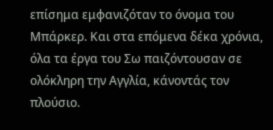επίσημα εμφανιζόταν το όνομα του Μπάρκερ. Και στα επόμενα δέκα χρόνια, όλα τα έργα του Σω παιζόντουσαν σε ολόκληρη την Αγγλία, κάνοντάς τον πλούσιο.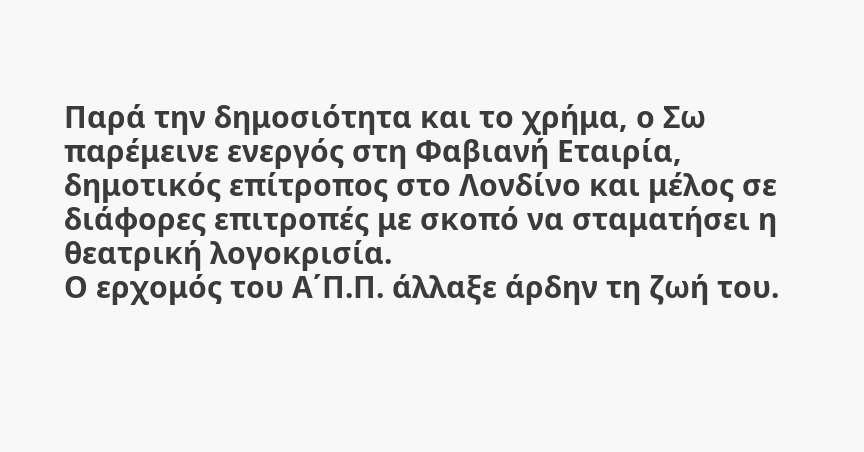Παρά την δημοσιότητα και το χρήμα, ο Σω παρέμεινε ενεργός στη Φαβιανή Εταιρία, δημοτικός επίτροπος στο Λονδίνο και μέλος σε διάφορες επιτροπές με σκοπό να σταματήσει η θεατρική λογοκρισία.
Ο ερχομός του Α΄Π.Π. άλλαξε άρδην τη ζωή του.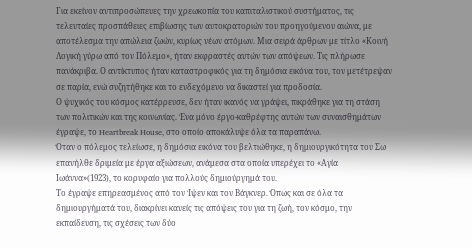Για εκείνον αντιπροσώπευες την χρεωκοπία του καπιταλιστικού συστήματος, τις τελευταίες προσπάθειες επιβίωσης των αυτοκρατοριών του προηγούμενου αιώνα, με αποτέλεσμα την απώλεια ζωών, κυρίως νέων ατόμων. Μια σειρά άρθρων με τίτλο «Κοινή Λογική γύρω από τον Πόλεμο», ήταν εκφραστές αυτών των απόψεων. Τις πλήρωσε πανάκριβα. Ο αντίκτυπος ήταν καταστροφικός για τη δημόσια εικόνα του, τον μετέτρεψαν σε παρία, ενώ συζητήθηκε και το ενδεχόμενο να δικαστεί για προδοσία.
Ο ψυχικός του κόσμος κατέρρευσε, δεν ήταν ικανός να γράψει, πικράθηκε για τη στάση των πολιτικών και της κοινωνίας. Ένα μόνο έργο-καθρέφτης αυτών των συναισθημάτων έγραψε, το Heartbreak House, στο οποίο αποκάλυψε όλα τα παραπάνω.
Όταν ο πόλεμος τελείωσε, η δημόσια εικόνα του βελτιώθηκε, η δημιουργικότητα του Σω επανήλθε δριμεία με έργα αξιώσεων, ανάμεσα στα οποία υπερέχει το «Αγία Ιωάννα»(1923), το κορυφαίο για πολλούς δημιούργημά του.
Το έγραψε επηρεασμένος από τον Ίψεν και τον Βάγκνερ. Όπως και σε όλα τα δημιουργήματά του, διακρίνει κανείς τις απόψεις του για τη ζωή, τον κόσμο, την εκπαίδευση, τις σχέσεις των δύο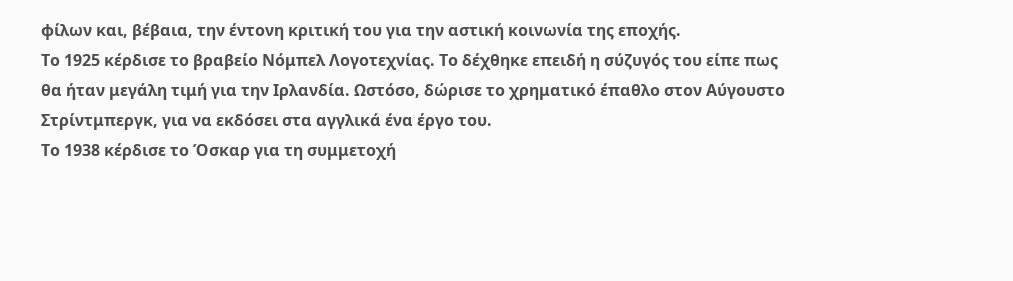φίλων και, βέβαια, την έντονη κριτική του για την αστική κοινωνία της εποχής.
Το 1925 κέρδισε το βραβείο Νόμπελ Λογοτεχνίας. Το δέχθηκε επειδή η σύζυγός του είπε πως θα ήταν μεγάλη τιμή για την Ιρλανδία. Ωστόσο, δώρισε το χρηματικό έπαθλο στον Αύγουστο Στρίντμπεργκ, για να εκδόσει στα αγγλικά ένα έργο του.
Το 1938 κέρδισε το Όσκαρ για τη συμμετοχή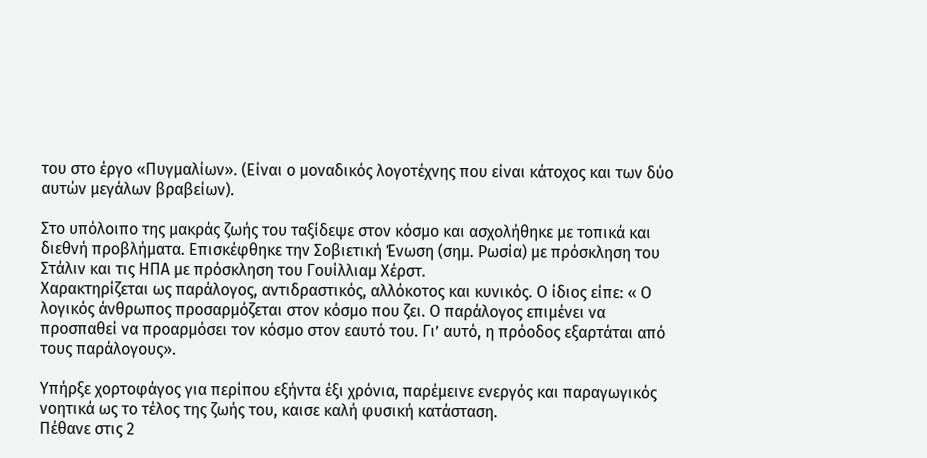του στο έργο «Πυγμαλίων». (Είναι ο μοναδικός λογοτέχνης που είναι κάτοχος και των δύο αυτών μεγάλων βραβείων).

Στο υπόλοιπο της μακράς ζωής του ταξίδεψε στον κόσμο και ασχολήθηκε με τοπικά και διεθνή προβλήματα. Επισκέφθηκε την Σοβιετική Ένωση (σημ. Ρωσία) με πρόσκληση του Στάλιν και τις ΗΠΑ με πρόσκληση του Γουίλλιαμ Χέρστ.
Χαρακτηρίζεται ως παράλογος, αντιδραστικός, αλλόκοτος και κυνικός. Ο ίδιος είπε: « Ο λογικός άνθρωπος προσαρμόζεται στον κόσμο που ζει. Ο παράλογος επιμένει να προσπαθεί να προαρμόσει τον κόσμο στον εαυτό του. Γι’ αυτό, η πρόοδος εξαρτάται από τους παράλογους».

Υπήρξε χορτοφάγος για περίπου εξήντα έξι χρόνια, παρέμεινε ενεργός και παραγωγικός νοητικά ως το τέλος της ζωής του, καισε καλή φυσική κατάσταση.
Πέθανε στις 2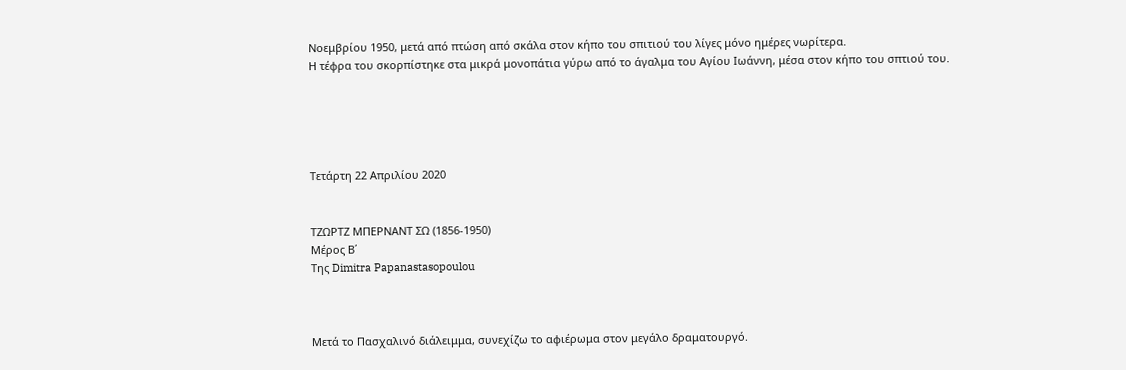Νοεμβρίου 1950, μετά από πτώση από σκάλα στον κήπο του σπιτιού του λίγες μόνο ημέρες νωρίτερα.
Η τέφρα του σκορπίστηκε στα μικρά μονοπάτια γύρω από το άγαλμα του Αγίου Ιωάννη, μέσα στον κήπο του σπτιού του.





Τετάρτη 22 Απριλίου 2020


ΤΖΩΡΤΖ ΜΠΕΡΝΑΝΤ ΣΩ (1856-1950)
Μέρος Β΄
Της Dimitra Papanastasopoulou



Μετά το Πασχαλινό διάλειμμα, συνεχίζω το αφιέρωμα στον μεγάλο δραματουργό.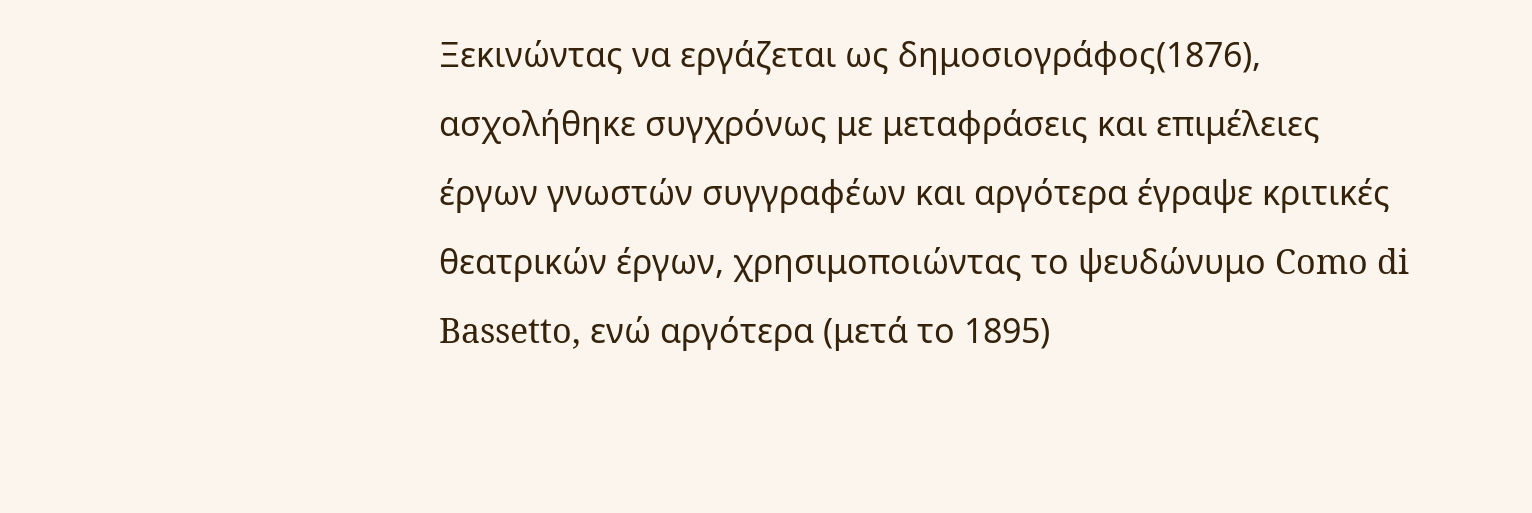Ξεκινώντας να εργάζεται ως δημοσιογράφος(1876), ασχολήθηκε συγχρόνως με μεταφράσεις και επιμέλειες έργων γνωστών συγγραφέων και αργότερα έγραψε κριτικές θεατρικών έργων, χρησιμοποιώντας το ψευδώνυμο Como di Bassetto, ενώ αργότερα (μετά το 1895)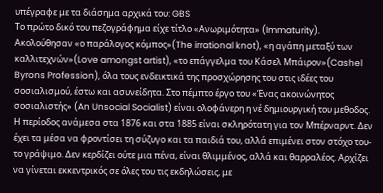υπέγραφε με τα διάσημα αρχικά του: GBS
Το πρώτο δικό του πεζογράφημα είχε τίτλο «Ανωριμότητα» (Immaturity). Ακολούθησαν «ο παράλογος κόμπος»(The irrational knot), «η αγάπη μεταξύ των καλλιτεχνών»(Love amongst artist), «το επάγγελμα του Κάσελ Μπάιρον»(Cashel Byrons Profession), όλα τους ενδεικτικά της προσχώρησης του στις ιδέες του σοσιαλισμού, έστω και ασυνείδητα. Στο πέμπτο έργο του «Ένας ακοινώνητος σοσιαλιστής» (An Unsocial Socialist) είναι ολοφάνερη η νέ δημιουργική του μεθοδος.
Η περίοδος ανάμεσα στα 1876 και στα 1885 είναι σκληρότατη για τον Μπέρναρντ. Δεν έχει τα μέσα να φροντίσει τη σύζυγο και τα παιδιά του, αλλά επιμένει στον στόχο του- το γράψιμο. Δεν κερδίζει ούτε μια πένα, είναι θλιμμένος, αλλά και θαρραλέος. Αρχίζει να γίνεται εκκεντρικός σε όλες του τις εκδηλώσεις, με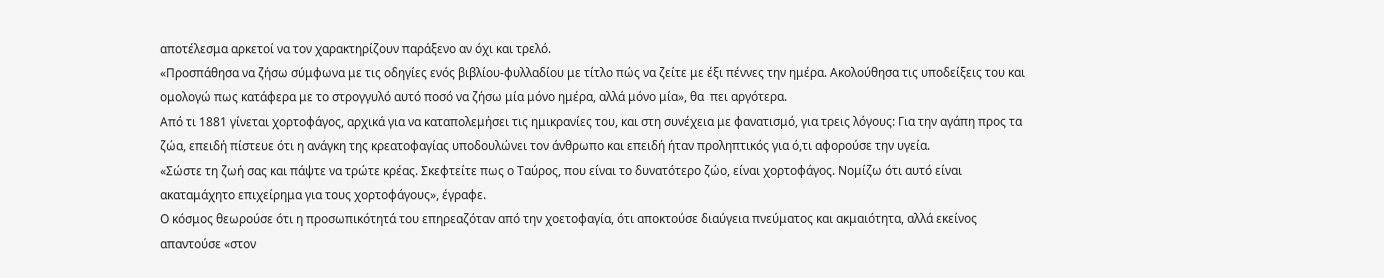αποτέλεσμα αρκετοί να τον χαρακτηρίζουν παράξενο αν όχι και τρελό.
«Προσπάθησα να ζήσω σύμφωνα με τις οδηγίες ενός βιβλίου-φυλλαδίου με τίτλο πώς να ζείτε με έξι πέννες την ημέρα. Ακολούθησα τις υποδείξεις του και ομολογώ πως κατάφερα με το στρογγυλό αυτό ποσό να ζήσω μία μόνο ημέρα, αλλά μόνο μία», θα  πει αργότερα.
Από τι 1881 γίνεται χορτοφάγος, αρχικά για να καταπολεμήσει τις ημικρανίες του, και στη συνέχεια με φανατισμό, για τρεις λόγους: Για την αγάπη προς τα ζώα, επειδή πίστευε ότι η ανάγκη της κρεατοφαγίας υποδουλώνει τον άνθρωπο και επειδή ήταν προληπτικός για ό,τι αφορούσε την υγεία.
«Σώστε τη ζωή σας και πάψτε να τρώτε κρέας. Σκεφτείτε πως ο Ταύρος, που είναι το δυνατότερο ζώο, είναι χορτοφάγος. Νομίζω ότι αυτό είναι ακαταμάχητο επιχείρημα για τους χορτοφάγους», έγραφε.
Ο κόσμος θεωρούσε ότι η προσωπικότητά του επηρεαζόταν από την χοετοφαγία, ότι αποκτούσε διαύγεια πνεύματος και ακμαιότητα, αλλά εκείνος απαντούσε «στον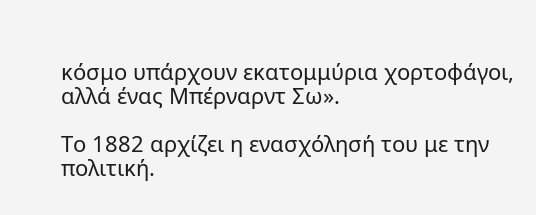κόσμο υπάρχουν εκατομμύρια χορτοφάγοι, αλλά ένας Μπέρναρντ Σω».

Το 1882 αρχίζει η ενασχόλησή του με την πολιτική.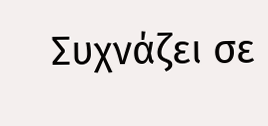Συχνάζει σε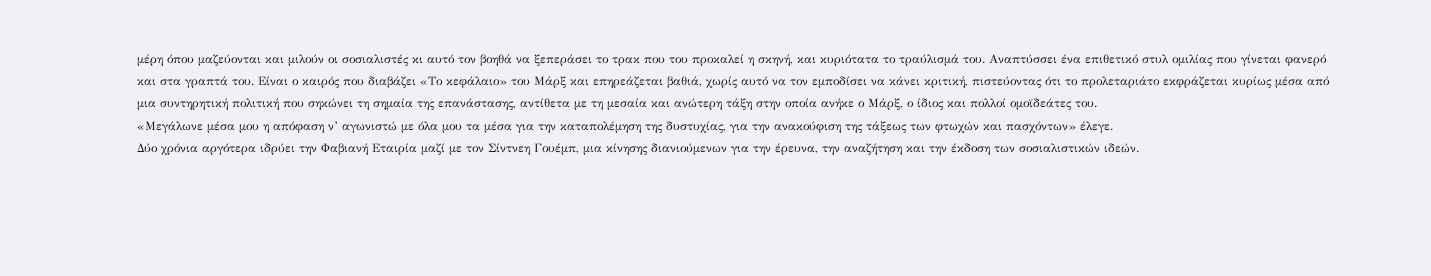μέρη όπου μαζεύονται και μιλούν οι σοσιαλιστές κι αυτό τον βοηθά να ξεπεράσει το τρακ που του προκαλεί η σκηνή, και κυριότατα το τραύλισμά του. Αναπτύσσει ένα επιθετικό στυλ ομιλίας που γίνεται φανερό και στα γραπτά του. Είναι ο καιρός που διαβάζει «Το κεφάλαιο» του Μάρξ και επηρεάζεται βαθιά, χωρίς αυτό να τον εμποδίσει να κάνει κριτική, πιστεύοντας ότι το προλεταριάτο εκφράζεται κυρίως μέσα από μια συντηρητική πολιτική που σηκώνει τη σημαία της επανάστασης, αντίθετα με τη μεσαία και ανώτερη τάξη στην οποία ανήκε ο Μάρξ, ο ίδιος και πολλοί ομοϊδεάτες του.
«Μεγάλωνε μέσα μου η απόφαση ν’ αγωνιστώ με όλα μου τα μέσα για την καταπολέμηση της δυστυχίας, για την ανακούφιση της τάξεως των φτωχών και πασχόντων» έλεγε.
Δύο χρόνια αργότερα ιδρύει την Φαβιανή Εταιρία μαζί με τον Σίντνεη Γουέμπ, μια κίνησης διανιούμενων για την έρευνα, την αναζήτηση και την έκδοση των σοσιαλιστικών ιδεών.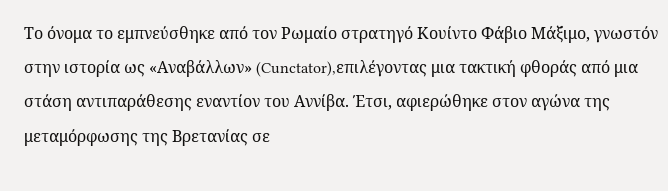Το όνομα το εμπνεύσθηκε από τον Ρωμαίο στρατηγό Κουίντο Φάβιο Μάξιμο, γνωστόν στην ιστορία ως «Αναβάλλων» (Cunctator),επιλέγοντας μια τακτική φθοράς από μια στάση αντιπαράθεσης εναντίον του Αννίβα. Έτσι, αφιερώθηκε στον αγώνα της μεταμόρφωσης της Βρετανίας σε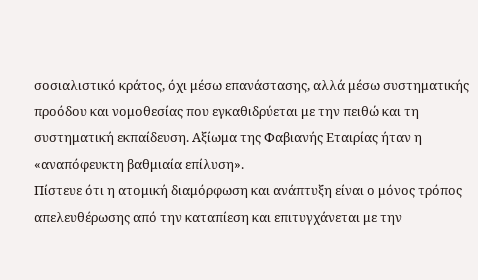σοσιαλιστικό κράτος, όχι μέσω επανάστασης, αλλά μέσω συστηματικής προόδου και νομοθεσίας που εγκαθιδρύεται με την πειθώ και τη συστηματική εκπαίδευση. Αξίωμα της Φαβιανής Εταιρίας ήταν η «αναπόφευκτη βαθμιαία επίλυση».
Πίστευε ότι η ατομική διαμόρφωση και ανάπτυξη είναι ο μόνος τρόπος απελευθέρωσης από την καταπίεση και επιτυγχάνεται με την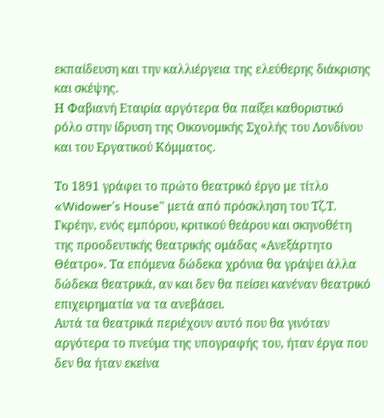εκπαίδευση και την καλλιέργεια της ελεύθερης διάκρισης και σκέψης.
Η Φαβιανή Εταιρία αργότερα θα παίξει καθοριστικό ρόλο στην ίδρυση της Οικονομικής Σχολής του Λονδίνου και του Εργατικού Κόμματος.

Το 1891 γράφει το πρώτο θεατρικό έργο με τίτλο «Widower’s House” μετά από πρόσκληση του Τζ.Τ. Γκρέην, ενός εμπόρου, κριτικού θεάρου και σκηνοθέτη της προοδευτικής θεατρικής ομάδας «Ανεξάρτητο Θέατρο». Τα επόμενα δώδεκα χρόνια θα γράψει άλλα δώδεκα θεατρικά, αν και δεν θα πείσει κανέναν θεατρικό επιχειρηματία να τα ανεβάσει.
Αυτά τα θεατρικά περιέχουν αυτό που θα γινόταν αργότερα το πνεύμα της υπογραφής του, ήταν έργα που δεν θα ήταν εκείνα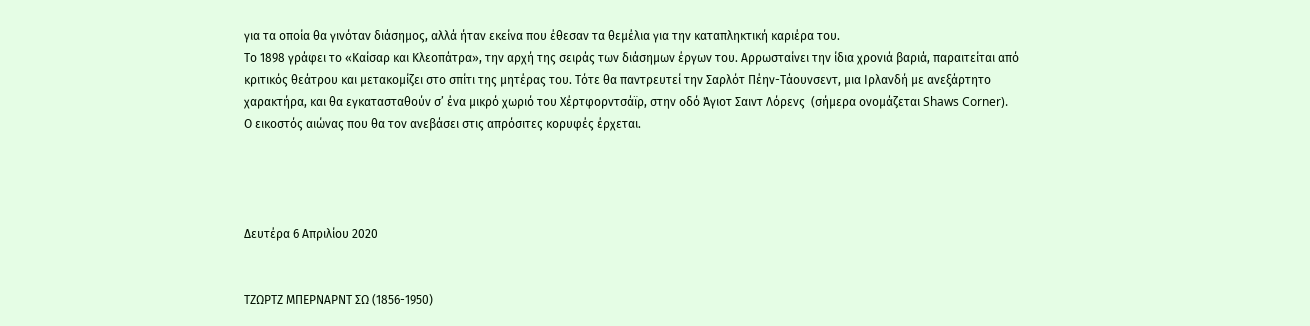για τα οποία θα γινόταν διάσημος, αλλά ήταν εκείνα που έθεσαν τα θεμέλια για την καταπληκτική καριέρα του.
Το 1898 γράφει το «Καίσαρ και Κλεοπάτρα», την αρχή της σειράς των διάσημων έργων του. Αρρωσταίνει την ίδια χρονιά βαριά, παραιτείται από κριτικός θεάτρου και μετακομίζει στο σπίτι της μητέρας του. Τότε θα παντρευτεί την Σαρλότ Πέην-Τάουνσεντ, μια Ιρλανδή με ανεξάρτητο χαρακτήρα, και θα εγκατασταθούν σ’ ένα μικρό χωριό του Χέρτφορντσάϊρ, στην οδό Άγιοτ Σαιντ Λόρενς  (σήμερα ονομάζεται Shaws Corner).
Ο εικοστός αιώνας που θα τον ανεβάσει στις απρόσιτες κορυφές έρχεται.




Δευτέρα 6 Απριλίου 2020


ΤΖΩΡΤΖ ΜΠΕΡΝΑΡΝΤ ΣΩ (1856-1950)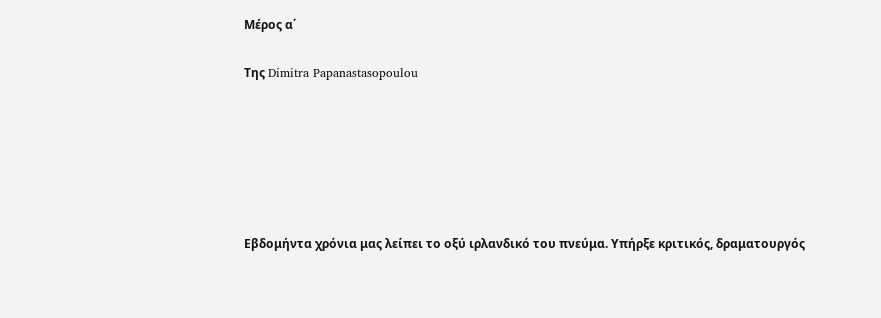Μέρος α΄

Της Dimitra Papanastasopoulou






Εβδομήντα χρόνια μας λείπει το οξύ ιρλανδικό του πνεύμα. Υπήρξε κριτικός, δραματουργός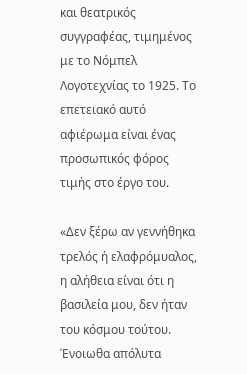και θεατρικός συγγραφέας, τιμημένος με το Νόμπελ Λογοτεχνίας το 1925. Το επετειακό αυτό αφιέρωμα είναι ένας προσωπικός φόρος τιμής στο έργο του.

«Δεν ξέρω αν γεννήθηκα τρελός ή ελαφρόμυαλος, η αλήθεια είναι ότι η βασιλεία μου, δεν ήταν του κόσμου τούτου. Ένοιωθα απόλυτα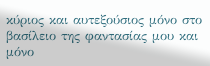κύριος και αυτεξούσιος μόνο στο βασίλειο της φαντασίας μου και μόνο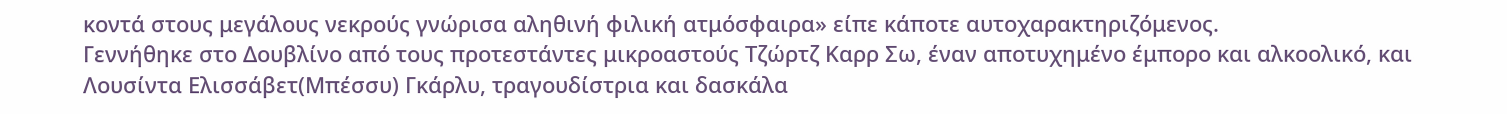κοντά στους μεγάλους νεκρούς γνώρισα αληθινή φιλική ατμόσφαιρα» είπε κάποτε αυτοχαρακτηριζόμενος.
Γεννήθηκε στο Δουβλίνο από τους προτεστάντες μικροαστούς Τζώρτζ Καρρ Σω, έναν αποτυχημένο έμπορο και αλκοολικό, και Λουσίντα Ελισσάβετ(Μπέσσυ) Γκάρλυ, τραγουδίστρια και δασκάλα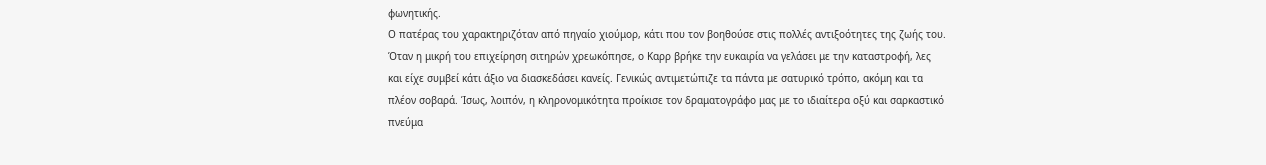φωνητικής.
Ο πατέρας του χαρακτηριζόταν από πηγαίο χιούμορ, κάτι που τον βοηθούσε στις πολλές αντιξοότητες της ζωής του. Όταν η μικρή του επιχείρηση σιτηρών χρεωκόπησε, ο Καρρ βρήκε την ευκαιρία να γελάσει με την καταστροφή, λες και είχε συμβεί κάτι άξιο να διασκεδάσει κανείς. Γενικώς αντιμετώπιζε τα πάντα με σατυρικό τρόπο, ακόμη και τα πλέον σοβαρά. Ίσως, λοιπόν, η κληρονομικότητα προίκισε τον δραματογράφο μας με το ιδιαίτερα οξύ και σαρκαστικό πνεύμα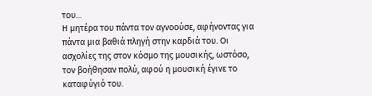του...
Η μητέρα του πάντα τον αγνοούσε, αφήνοντας για πάντα μια βαθιά πληγή στην καρδιά του. Οι ασχολίες της στον κόσμο της μουσικής, ωστόσο, τον βοήθησαν πολύ, αφού η μουσική έγινε το καταφύγιό του.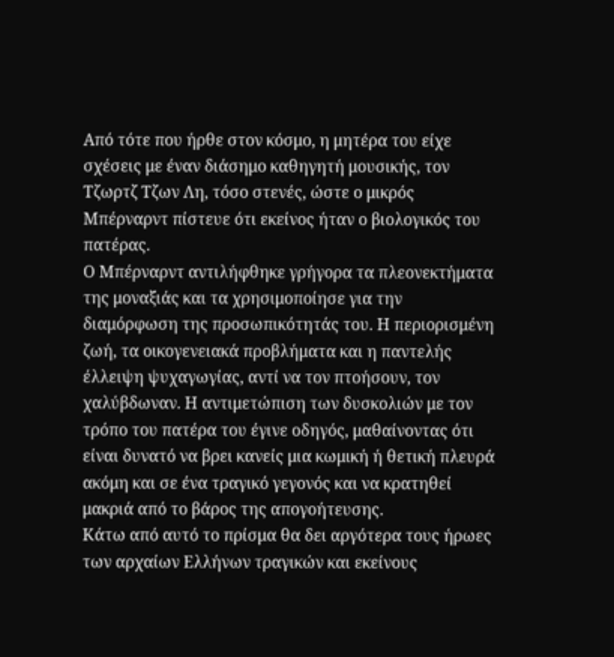Από τότε που ήρθε στον κόσμο, η μητέρα του είχε σχέσεις με έναν διάσημο καθηγητή μουσικής, τον Τζωρτζ Τζων Λη, τόσο στενές, ώστε ο μικρός Μπέρναρντ πίστευε ότι εκείνος ήταν ο βιολογικός του πατέρας.
Ο Μπέρναρντ αντιλήφθηκε γρήγορα τα πλεονεκτήματα της μοναξιάς και τα χρησιμοποίησε για την διαμόρφωση της προσωπικότητάς του. Η περιορισμένη ζωή, τα οικογενειακά προβλήματα και η παντελής έλλειψη ψυχαγωγίας, αντί να τον πτοήσουν, τον χαλύβδωναν. Η αντιμετώπιση των δυσκολιών με τον τρόπο του πατέρα του έγινε οδηγός, μαθαίνοντας ότι είναι δυνατό να βρει κανείς μια κωμική ή θετική πλευρά ακόμη και σε ένα τραγικό γεγονός και να κρατηθεί μακριά από το βάρος της απογοήτευσης.
Κάτω από αυτό το πρίσμα θα δει αργότερα τους ήρωες των αρχαίων Ελλήνων τραγικών και εκείνους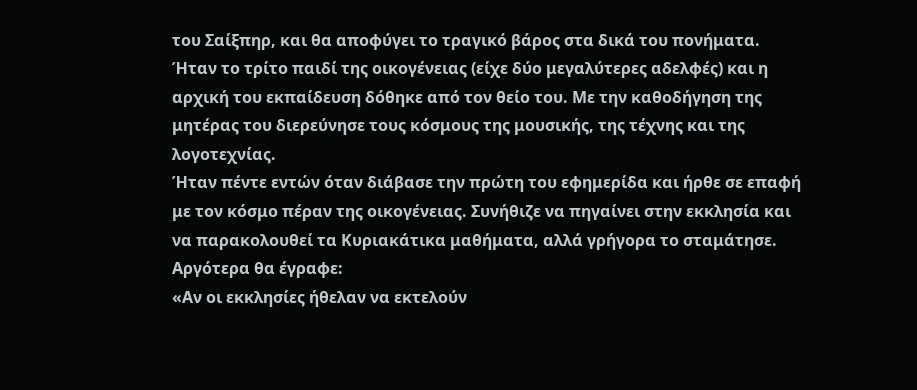του Σαίξπηρ, και θα αποφύγει το τραγικό βάρος στα δικά του πονήματα.
Ήταν το τρίτο παιδί της οικογένειας (είχε δύο μεγαλύτερες αδελφές) και η αρχική του εκπαίδευση δόθηκε από τον θείο του. Με την καθοδήγηση της μητέρας του διερεύνησε τους κόσμους της μουσικής, της τέχνης και της λογοτεχνίας.
Ήταν πέντε εντών όταν διάβασε την πρώτη του εφημερίδα και ήρθε σε επαφή με τον κόσμο πέραν της οικογένειας. Συνήθιζε να πηγαίνει στην εκκλησία και να παρακολουθεί τα Κυριακάτικα μαθήματα, αλλά γρήγορα το σταμάτησε. Αργότερα θα έγραφε:
«Αν οι εκκλησίες ήθελαν να εκτελούν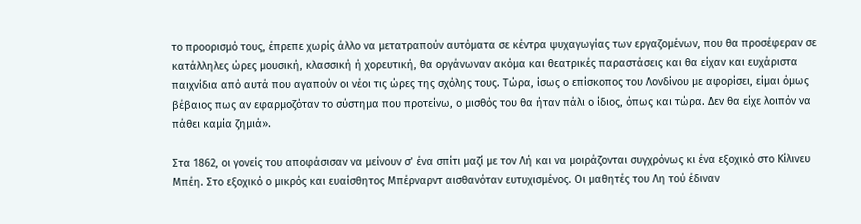το προορισμό τους, έπρεπε χωρίς άλλο να μετατραπούν αυτόματα σε κέντρα ψυχαγωγίας των εργαζομένων, που θα προσέφεραν σε κατάλληλες ώρες μουσική, κλασσική ή χορευτική, θα οργάνωναν ακόμα και θεατρικές παραστάσεις και θα είχαν και ευχάριστα παιχνίδια από αυτά που αγαπούν οι νέοι τις ώρες της σχόλης τους. Τώρα, ίσως ο επίσκοπος του Λονδίνου με αφορίσει, είμαι όμως βέβαιος πως αν εφαρμοζόταν το σύστημα που προτείνω, ο μισθός του θα ήταν πάλι ο ίδιος, όπως και τώρα. Δεν θα είχε λοιπόν να πάθει καμία ζημιά».

Στα 1862, οι γονείς του αποφάσισαν να μείνουν σ’ ένα σπίτι μαζί με τον Λή και να μοιράζονται συγχρόνως κι ένα εξοχικό στο Κίλινευ Μπέη. Στο εξοχικό ο μικρός και ευαίσθητος Μπέρναρντ αισθανόταν ευτυχισμένος. Οι μαθητές του Λη τού έδιναν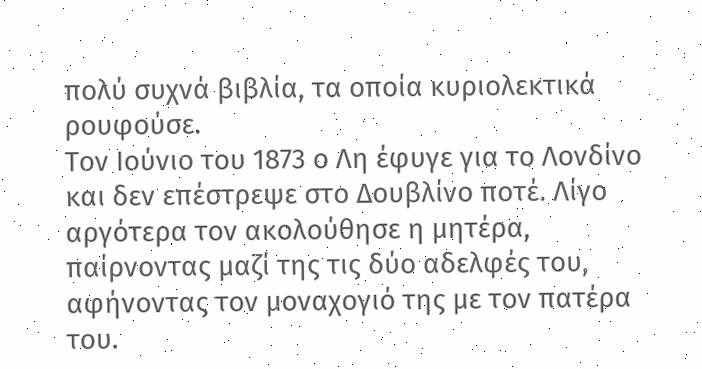πολύ συχνά βιβλία, τα οποία κυριολεκτικά ρουφούσε.
Τον Ιούνιο του 1873 ο Λη έφυγε για το Λονδίνο και δεν επέστρεψε στο Δουβλίνο ποτέ. Λίγο αργότερα τον ακολούθησε η μητέρα, παίρνοντας μαζί της τις δύο αδελφές του, αφήνοντας τον μοναχογιό της με τον πατέρα του.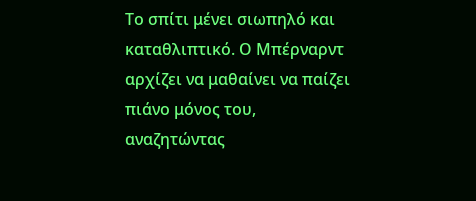Το σπίτι μένει σιωπηλό και καταθλιπτικό. Ο Μπέρναρντ αρχίζει να μαθαίνει να παίζει πιάνο μόνος του, αναζητώντας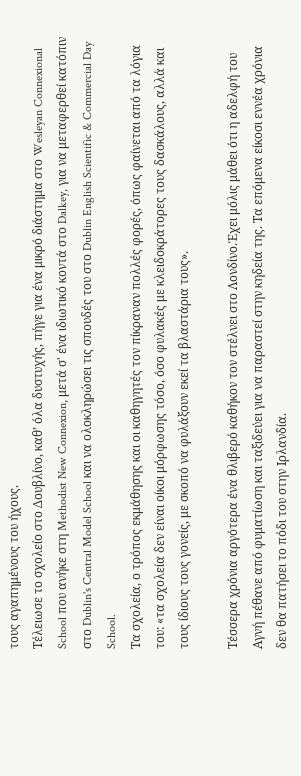τους αγαπημένους του ήχους.
Τέλειωσε το σχολείο στο Δουβλίνο, καθ’ όλα δυστυχής, πήγε για ένα μικρό διάστημα στο Wesleyan Connexional School που ανήκε στη Methodist New Connexion, μετά σ' ένα ιδιωτικό κοντά στο Dalkey, για να μεταφερθεί κατόπιν στο Dublin's Central Model School και να ολοκληρώσει τις σπουδές του στο Dublin English Scientific & Commercial Day School.
Τα σχολεία, ο τρόπος εκμάθησης και οι καθηγητές τον πίκραναν πολλές φορές, όπως φαίνεται από τα λόγια του: «τα σχολεία δεν είναι οίκοι μόρφωσης τόσο, όσο φυλακές με κλειδοκράτορες τους δασκάλους, αλλά και τους ίδιους τους γονείς, με σκοπό να φυλάξουν εκεί τα βλαστάρια τους».

Τέσσερα χρόνια αργότερα ένα θλιβερό καθήκον τον στέλνει στο Λονδίνο.Έχει μόλις μάθει ότι η αδελφή του Αγνή πέθανε από φυματίωση και ταξιδεύει για να παραστεί στην κηδεία της. Τα επόμενα είκοσι εννέα χρόνια δεν θα πατήσει το πόδι του στην Ιρλανδία.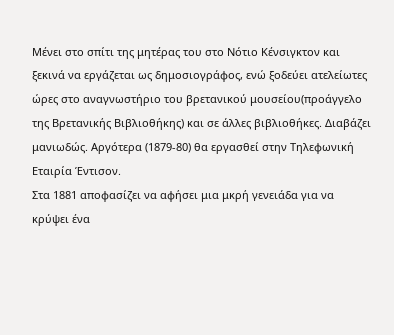Μένει στο σπίτι της μητέρας του στο Νότιο Κένσιγκτον και ξεκινά να εργάζεται ως δημοσιογράφος, ενώ ξοδεύει ατελείωτες ώρες στο αναγνωστήριο του βρετανικού μουσείου(προάγγελο της Βρετανικής Βιβλιοθήκης) και σε άλλες βιβλιοθήκες. Διαβάζει μανιωδώς. Αργότερα (1879-80) θα εργασθεί στην Τηλεφωνική Εταιρία Έντισον.
Στα 1881 αποφασίζει να αφήσει μια μκρή γενειάδα για να κρύψει ένα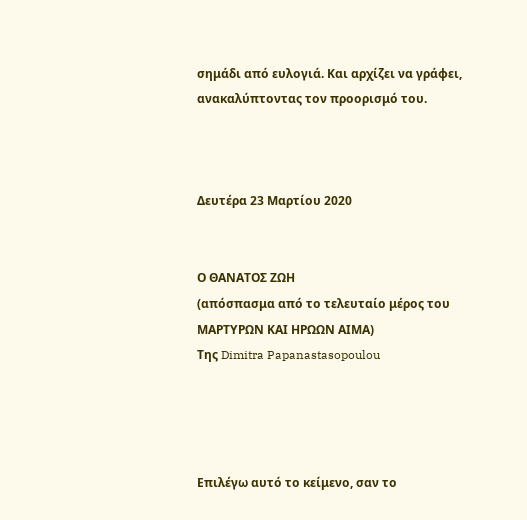σημάδι από ευλογιά. Και αρχίζει να γράφει, ανακαλύπτοντας τον προορισμό του.



Δευτέρα 23 Μαρτίου 2020


Ο ΘΑΝΑΤΟΣ ΖΩΗ
(απόσπασμα από το τελευταίο μέρος του ΜΑΡΤΥΡΩΝ ΚΑΙ ΗΡΩΩΝ ΑΙΜΑ)
Της Dimitra Papanastasopoulou




Επιλέγω αυτό το κείμενο, σαν το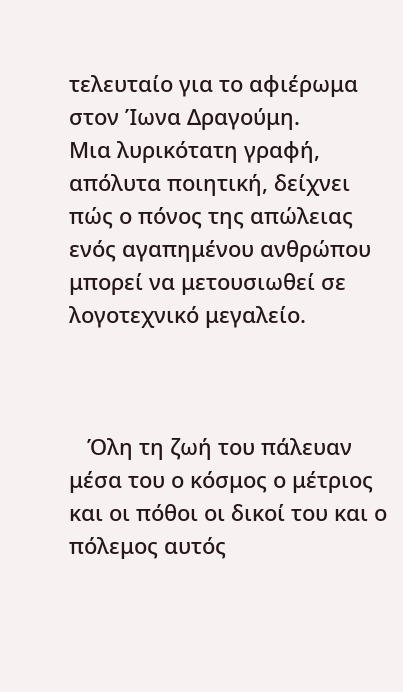τελευταίο για το αφιέρωμα στον Ίωνα Δραγούμη.
Μια λυρικότατη γραφή, απόλυτα ποιητική, δείχνει πώς ο πόνος της απώλειας ενός αγαπημένου ανθρώπου μπορεί να μετουσιωθεί σε λογοτεχνικό μεγαλείο.



   Όλη τη ζωή του πάλευαν μέσα του ο κόσμος ο μέτριος και οι πόθοι οι δικοί του και ο πόλεμος αυτός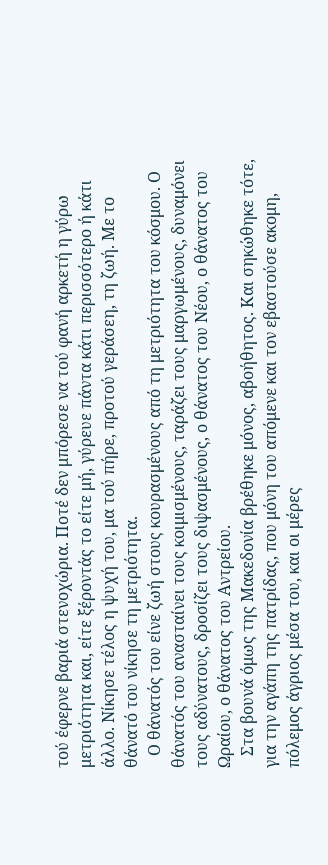τού έφερνε βαριά στενοχώρια. Ποτέ δεν μπόρεσε να τού φανή αρκετή η γύρω μετριότητα και, είτε ξέροντάς το είτε μή, γύρευε πάντα κάτι περισσότερο ή κάτι άλλο. Νίκησε τέλος η ψυχή του, μα τού πήρε, προτού γεράσεη, τη ζωή. Με το θάνατό του νίκησε τη μετριότητα.
   Ο θάνατός του είνε ζωή στους κουρασμένους από τη μετριότητα του κόσμου. Ο θάνατός του ανασταίνει τους κοιμισμένους, ταράζει τους μαργωμένους, δυναμόνει τους αδύνατους, δροσίζει τους διψασμένους, ο θάνατος του Νέου, ο θάνατος του Ωραίου, ο θάνατος του Αντρείου.
   Στα βουνά όμως της Μακεδονία βρέθηκε μόνος, αβοήθητος. Και σηκώθηκε τότε, για την αγάπη της πατρίδας, που μόνη του απόμενε και τον εβαστούσε ακομη, πόλεμος άγριος μέσα του, και οι μέρες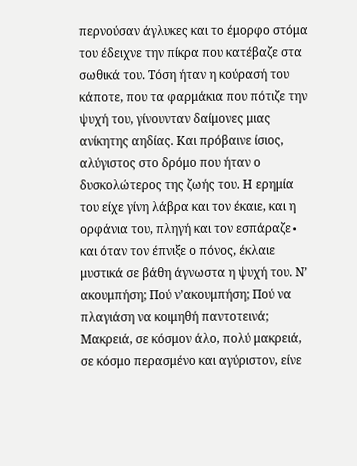περνούσαν άγλυκες και το έμορφο στόμα του έδειχνε την πίκρα που κατέβαζε στα σωθικά του. Τόση ήταν η κούρασή του κάποτε, που τα φαρμάκια που πότιζε την ψυχή του, γίνουνταν δαίμονες μιας ανίκητης αηδίας. Και πρόβαινε ίσιος, αλύγιστος στο δρόμο που ήταν ο δυσκολώτερος της ζωής του. Η ερημία του είχε γίνη λάβρα και τον έκαιε, και η ορφάνια του, πληγή και τον εσπάραζε∙ και όταν τον έπνιξε ο πόνος, έκλαιε μυστικά σε βάθη άγνωστα η ψυχή του. Ν’ ακουμπήση; Πού ν’ακουμπήση; Πού να πλαγιάση να κοιμηθή παντοτεινά; Μακρειά, σε κόσμον άλο, πολύ μακρειά, σε κόσμο περασμένο και αγύριστον, είνε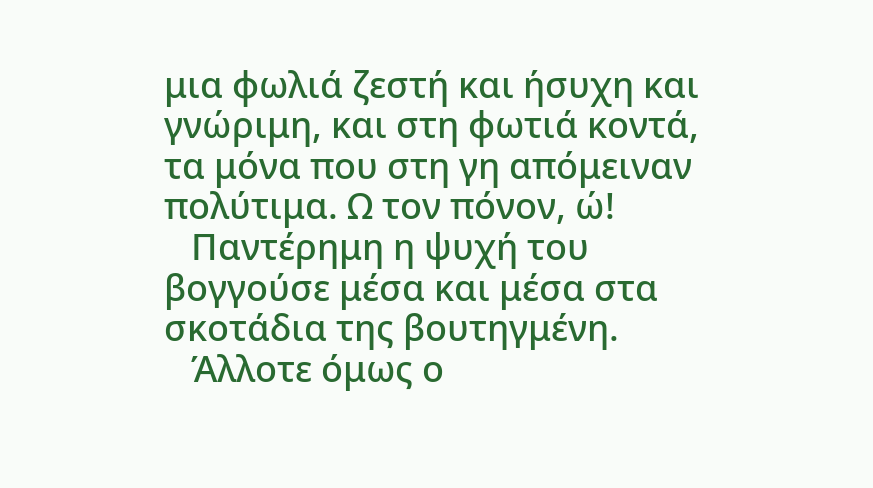μια φωλιά ζεστή και ήσυχη και γνώριμη, και στη φωτιά κοντά, τα μόνα που στη γη απόμειναν πολύτιμα. Ω τον πόνον, ώ!
   Παντέρημη η ψυχή του βογγούσε μέσα και μέσα στα σκοτάδια της βουτηγμένη.
   Άλλοτε όμως ο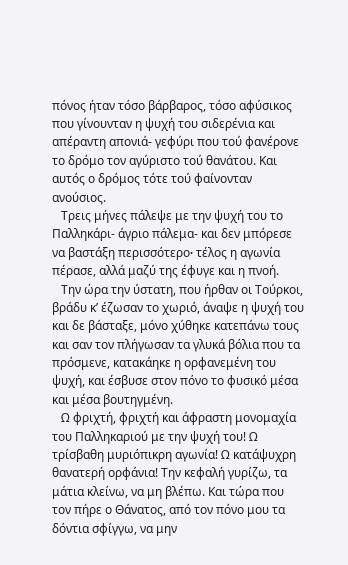πόνος ήταν τόσο βάρβαρος, τόσο αφύσικος που γίνουνταν η ψυχή του σιδερένια και απέραντη απονιά- γεφύρι που τού φανέρονε το δρόμο τον αγύριστο τού θανάτου. Και αυτός ο δρόμος τότε τού φαίνονταν ανούσιος.
   Τρεις μήνες πάλεψε με την ψυχή του το Παλληκάρι- άγριο πάλεμα- και δεν μπόρεσε να βαστάξη περισσότερο∙ τέλος η αγωνία πέρασε, αλλά μαζύ της έφυγε και η πνοή.
   Την ώρα την ύστατη, που ήρθαν οι Τούρκοι, βράδυ κ’ έζωσαν το χωριό, άναψε η ψυχή του και δε βάσταξε, μόνο χύθηκε κατεπάνω τους και σαν τον πλήγωσαν τα γλυκά βόλια που τα πρόσμενε, κατακάηκε η ορφανεμένη του ψυχή, και έσβυσε στον πόνο το φυσικό μέσα και μέσα βουτηγμένη.
   Ω φριχτή, φριχτή και άφραστη μονομαχία του Παλληκαριού με την ψυχή του! Ω τρίσβαθη μυριόπικρη αγωνία! Ω κατάψυχρη θανατερή ορφάνια! Την κεφαλή γυρίζω, τα μάτια κλείνω, να μη βλέπω. Και τώρα που τον πήρε ο Θάνατος, από τον πόνο μου τα δόντια σφίγγω, να μην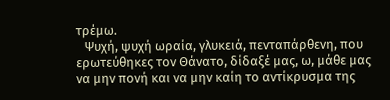τρέμω.
   Ψυχή, ψυχή ωραία, γλυκειά, πενταπάρθενη, που ερωτεύθηκες τον Θάνατο, δίδαξέ μας, ω, μάθε μας να μην πονή και να μην καίη το αντίκρυσμα της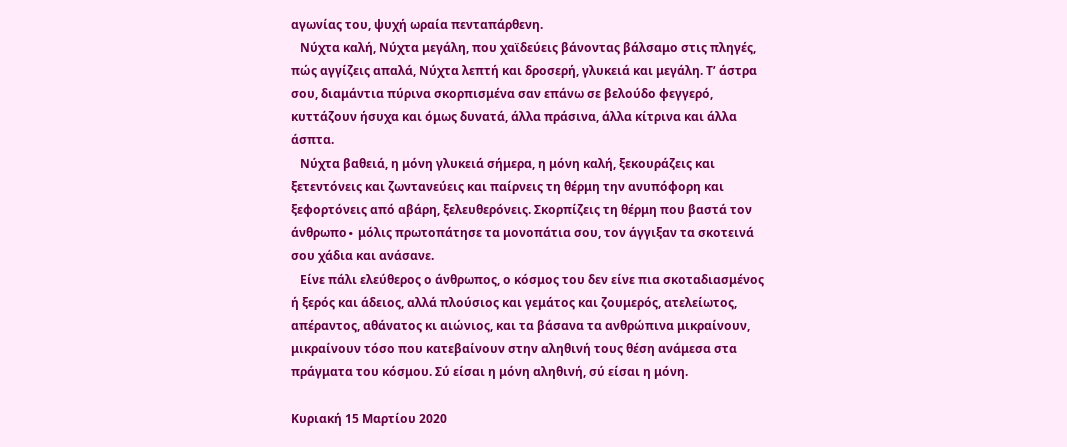αγωνίας του, ψυχή ωραία πενταπάρθενη.
   Νύχτα καλή, Νύχτα μεγάλη, που χαϊδεύεις βάνοντας βάλσαμο στις πληγές, πώς αγγίζεις απαλά, Νύχτα λεπτή και δροσερή, γλυκειά και μεγάλη. Τ’ άστρα σου, διαμάντια πύρινα σκορπισμένα σαν επάνω σε βελούδο φεγγερό, κυττάζουν ήσυχα και όμως δυνατά, άλλα πράσινα, άλλα κίτρινα και άλλα άσπτα.
   Νύχτα βαθειά, η μόνη γλυκειά σήμερα, η μόνη καλή, ξεκουράζεις και ξετεντόνεις και ζωντανεύεις και παίρνεις τη θέρμη την ανυπόφορη και ξεφορτόνεις από αβάρη, ξελευθερόνεις. Σκορπίζεις τη θέρμη που βαστά τον άνθρωπο∙ μόλις πρωτοπάτησε τα μονοπάτια σου, τον άγγιξαν τα σκοτεινά σου χάδια και ανάσανε.
   Είνε πάλι ελεύθερος ο άνθρωπος, ο κόσμος του δεν είνε πια σκοταδιασμένος ή ξερός και άδειος, αλλά πλούσιος και γεμάτος και ζουμερός, ατελείωτος, απέραντος, αθάνατος κι αιώνιος, και τα βάσανα τα ανθρώπινα μικραίνουν, μικραίνουν τόσο που κατεβαίνουν στην αληθινή τους θέση ανάμεσα στα πράγματα του κόσμου. Σύ είσαι η μόνη αληθινή, σύ είσαι η μόνη.

Κυριακή 15 Μαρτίου 2020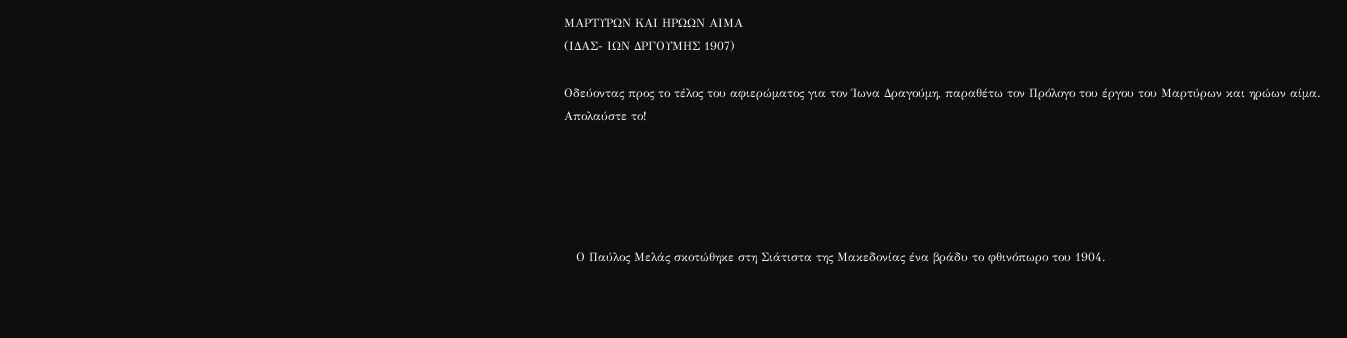ΜΑΡΤΥΡΩΝ ΚΑΙ ΗΡΩΩΝ ΑΙΜΑ
(ΙΔΑΣ- ΙΩΝ ΔΡΓΟΥΜΗΣ 1907)

Οδεύοντας προς το τέλος του αφιερώματος για τον Ίωνα Δραγούμη, παραθέτω τον Πρόλογο του έργου του Μαρτύρων και ηρώων αίμα.
Απολαύστε το!





   Ο Παύλος Μελάς σκοτώθηκε στη Σιάτιστα της Μακεδονίας ένα βράδυ το φθινόπωρο του 1904.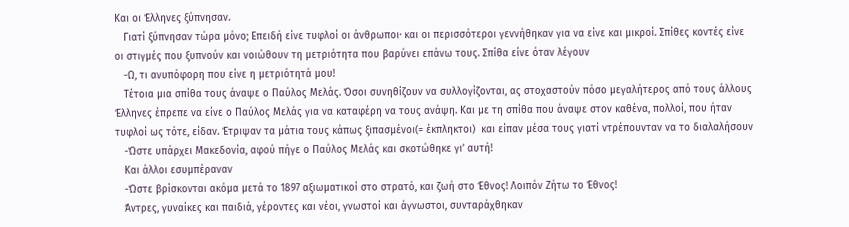Και οι Έλληνες ξύπνησαν.
   Γιατί ξύπνησαν τώρα μόνο; Επειδή είνε τυφλοί οι άνθρωποι∙ και οι περισσότεροι γεννήθηκαν για να είνε και μικροί. Σπίθες κοντές είνε οι στιγμές που ξυπνούν και νοιώθουν τη μετριότητα που βαρύνει επάνω τους. Σπίθα είνε όταν λέγουν
   -Ω, τι ανυπόφορη που είνε η μετριότητά μου!
   Τέτοια μια σπίθα τους άναψε ο Παύλος Μελάς. Όσοι συνηθίζουν να συλλογίζονται, ας στοχαστούν πόσο μεγαλήτερος από τους άλλους Έλληνες έπρεπε να είνε ο Παύλος Μελάς για να καταφέρη να τους ανάψη. Και με τη σπίθα που άναψε στον καθένα, πολλοί, που ήταν τυφλοί ως τότε, είδαν. Έτριψαν τα μάτια τους κάπως ξιπασμένοι(= έκπληκτοι)  και είπαν μέσα τους γιατί ντρέπουνταν να το διαλαλήσουν
   -Ώστε υπάρχει Μακεδονία, αφού πήγε ο Παύλος Μελάς και σκοτώθηκε γι’ αυτή!
   Και άλλοι εσυμπέραναν
   -Ώστε βρίσκονται ακόμα μετά το 1897 αξιωματικοί στο στρατό, και ζωή στο Έθνος! Λοιπόν Ζήτω το Έθνος!
   Άντρες, γυναίκες και παιδιά, γέροντες και νέοι, γνωστοί και άγνωστοι, συνταράχθηκαν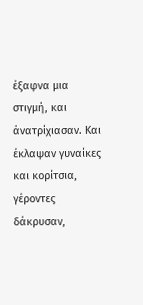έξαφνα μια στιγμή, και άνατρίχιασαν. Και έκλαψαν γυναίκες και κορίτσια, γέροντες δάκρυσαν,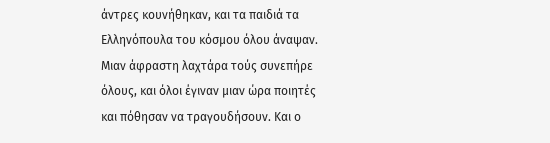άντρες κουνήθηκαν, και τα παιδιά τα Ελληνόπουλα του κόσμου όλου άναψαν. Μιαν άφραστη λαχτάρα τούς συνεπήρε όλους, και όλοι έγιναν μιαν ώρα ποιητές και πόθησαν να τραγουδήσουν. Και ο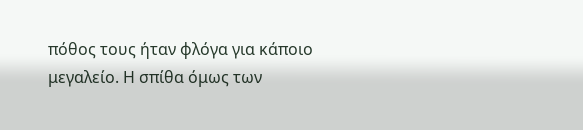πόθος τους ήταν φλόγα για κάποιο μεγαλείο. Η σπίθα όμως των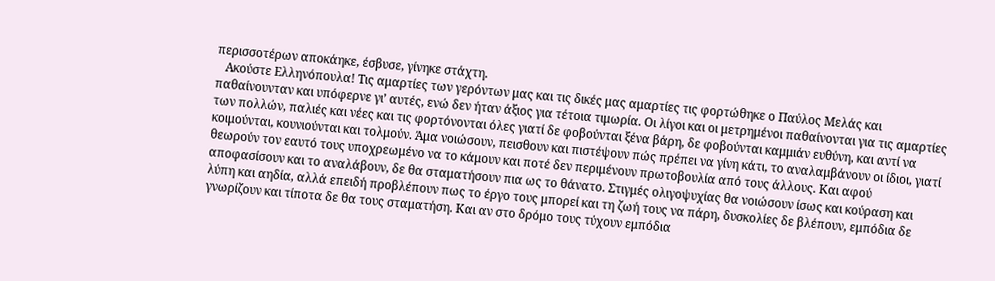περισσοτέρων αποκάηκε, έσβυσε, γίνηκε στάχτη.
   Ακούστε Ελληνόπουλα! Τις αμαρτίες των γερόντων μας και τις δικές μας αμαρτίες τις φορτώθηκε ο Παύλος Μελάς και παθαίνουνταν και υπόφερνε γι’ αυτές, ενώ δεν ήταν άξιος για τέτοια τιμωρία. Οι λίγοι και οι μετρημένοι παθαίνονται για τις αμαρτίες των πολλών, παλιές και νέες και τις φορτόνονται όλες γιατί δε φοβούνται ξένα βάρη, δε φοβούνται καμμιάν ευθύνη, και αντί να κοιμούνται, κουνιούνται και τολμούν. Άμα νοιώσουν, πεισθουν και πιστέψουν πώς πρέπει να γίνη κάτι, το αναλαμβάνουν οι ίδιοι, γιατί θεωρούν τον εαυτό τους υποχρεωμένο να το κάμουν και ποτέ δεν περιμένουν πρωτοβουλία από τους άλλους. Και αφού αποφασίσουν και το αναλάβουν, δε θα σταματήσουν πια ως το θάνατο. Στιγμές ολιγοψυχίας θα νοιώσουν ίσως και κούραση και λύπη και αηδία, αλλά επειδή προβλέπουν πως το έργο τους μπορεί και τη ζωή τους να πάρη, δυσκολίες δε βλέπουν, εμπόδια δε γνωρίζουν και τίποτα δε θα τους σταματήση. Και αν στο δρόμο τους τύχουν εμπόδια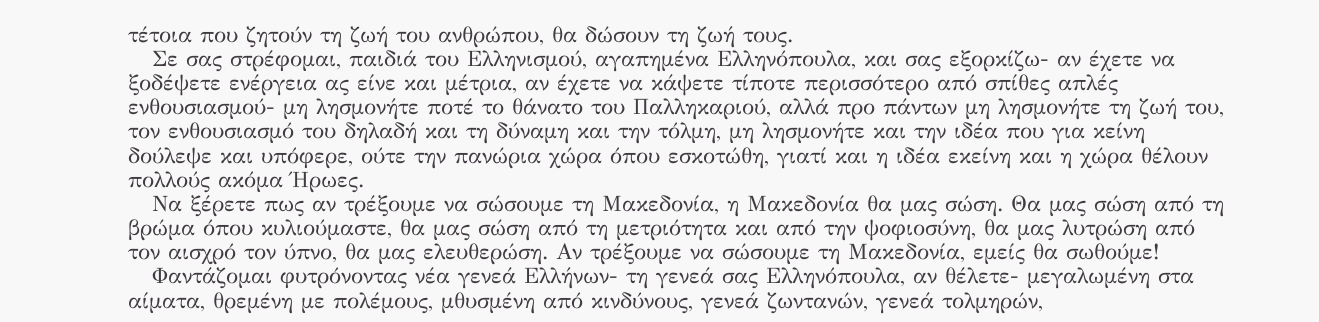τέτοια που ζητούν τη ζωή του ανθρώπου, θα δώσουν τη ζωή τους.
   Σε σας στρέφομαι, παιδιά του Ελληνισμού, αγαπημένα Ελληνόπουλα, και σας εξορκίζω- αν έχετε να ξοδέψετε ενέργεια ας είνε και μέτρια, αν έχετε να κάψετε τίποτε περισσότερο από σπίθες απλές ενθουσιασμού- μη λησμονήτε ποτέ το θάνατο του Παλληκαριού, αλλά προ πάντων μη λησμονήτε τη ζωή του, τον ενθουσιασμό του δηλαδή και τη δύναμη και την τόλμη, μη λησμονήτε και την ιδέα που για κείνη δούλεψε και υπόφερε, ούτε την πανώρια χώρα όπου εσκοτώθη, γιατί και η ιδέα εκείνη και η χώρα θέλουν πολλούς ακόμα Ήρωες.
   Να ξέρετε πως αν τρέξουμε να σώσουμε τη Μακεδονία, η Μακεδονία θα μας σώση. Θα μας σώση από τη βρώμα όπου κυλιούμαστε, θα μας σώση από τη μετριότητα και από την ψοφιοσύνη, θα μας λυτρώση από τον αισχρό τον ύπνο, θα μας ελευθερώση. Αν τρέξουμε να σώσουμε τη Μακεδονία, εμείς θα σωθούμε!
   Φαντάζομαι φυτρόνοντας νέα γενεά Ελλήνων- τη γενεά σας Ελληνόπουλα, αν θέλετε- μεγαλωμένη στα αίματα, θρεμένη με πολέμους, μθυσμένη από κινδύνους, γενεά ζωντανών, γενεά τολμηρών,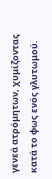γενεά ατρόμητων, χυμίζοντας κατά το φως ενός γλυτωμού.